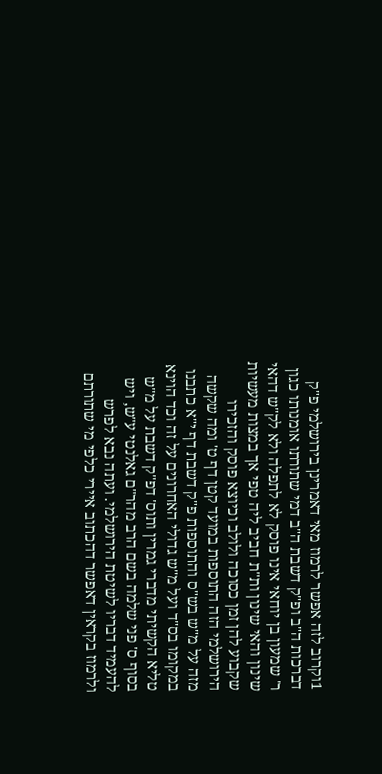1וקרוב לזה אפשר לרמוז מאי דאמרינן בירושלמי פ"ק דברכות ה"ב ופ"ק דשבת ה"ב דמי שתורתו אומנותו כגון ר' שמעון בן יוחאי אינו פוסק לא לתפלה ולא לק"ש דהאי שינון והאי שינון ות"ת חביב ליה טפי אך במצות מעשיות שקבוע להן זמן כסוכה ולולב וכיוצא פוסק והזכירו הירושלמי הזה התוספות במועד קטן דף ט' ומה שקשה מזה על מ"ש בש"ס והתוספות פ"ק דשבת דף י"א כתבנו במקומו בס"ד ועל מ"ש גדולי האחרונים על זה וכד הוינא טליא הקשיתי מדברי גמרין ותוס' דפ"ק דשבת על מ"ש בסוף ס' פני שלמה בשם הרב מהר"ם גאלנטי ע"ש, ויש להעמיד דבריו לשיטת הירושלמי. ועתה נבא לפרש ולרמוז בקראין דאפשר דהכתוב איירי כלפי מי שתורתם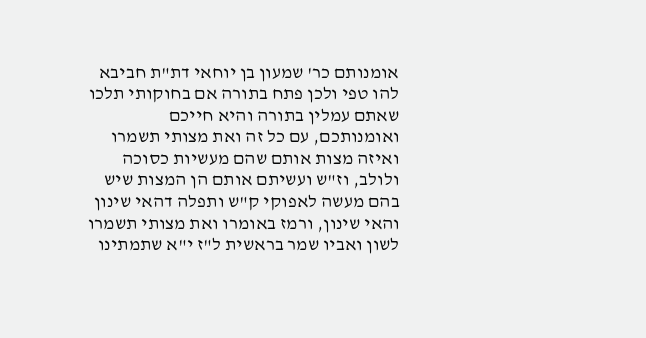אומנותם כר' שמעון בן יוחאי דת"ת חביבא להו טפי ולכן פתח בתורה אם בחוקותי תלכו שאתם עמלין בתורה והיא חייכם ואומנותכם, עם כל זה ואת מצותי תשמרו ואיזה מצות אותם שהם מעשיות כסוכה ולולב, וז"ש ועשיתם אותם הן המצות שיש בהם מעשה לאפוקי ק"ש ותפלה דהאי שינון והאי שינון, ורמז באומרו ואת מצותי תשמרו לשון ואביו שמר בראשית ל"ז י"א שתמתינו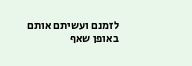לזמנם ועשיתם אותם באופן שאף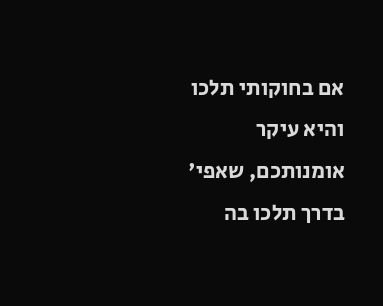אם בחוקותי תלכו והיא עיקר אומנותכם, שאפי' בדרך תלכו בה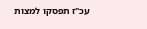עכ"ז תפסקו למצות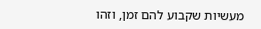מעשיות שקבוע להם זמן, וזהו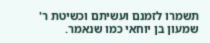תשמרו לזמנם ועשיתם וכשיטת ר' שמעון בן יוחאי כמו שנאמר.